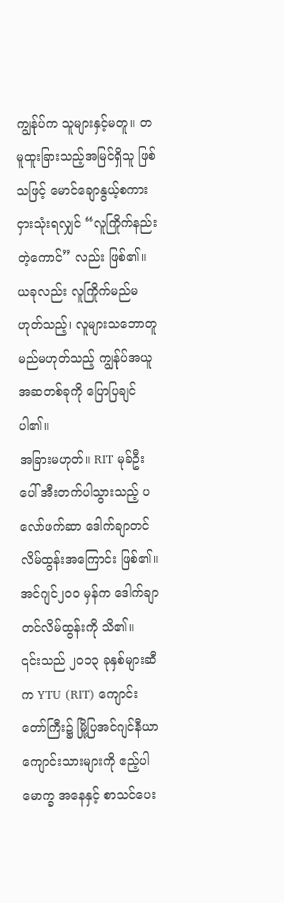ကျွန်ုပ်က သူများနှင့်မတူ။ တမူထူးခြားသည့်အမြင်ရှိသူ ဖြစ်သဖြင့် မောင်ချောနွယ့်စကား ငှားသုံးရလျှင် “လူကြိုက်နည်းတဲ့ကောင်” လည်း ဖြစ်၏။
ယခုလည်း လူကြိုက်မည်မဟုတ်သည့်၊ လူများသဘောတူမည်မဟုတ်သည့် ကျွန်ုပ်အယူအဆတစ်ခုကို ပြောပြချင်ပါ၏။
အခြားမဟုတ်။ RIT မုခ်ဦးပေါ် အီးတက်ပါသွားသည့် ပလော်ဖက်ဆာ ဒေါက်ချာတင်လိမ်ထွန်းအကြောင်း ဖြစ်၏။
အင်ဂျင်၂၀၀ မှန်က ဒေါက်ချာတင်လိမ်ထွန်းကို သိ၏။
၎င်းသည် ၂၀၁၃ ခုနှစ်များဆီက YTU (RIT) ကျောင်းတော်ကြီး၌ မြို့ပြအင်ဂျင်နီယာ ကျောင်းသားများကို ဧည့်ပါမောက္ခ အနေနှင့် စာသင်ပေး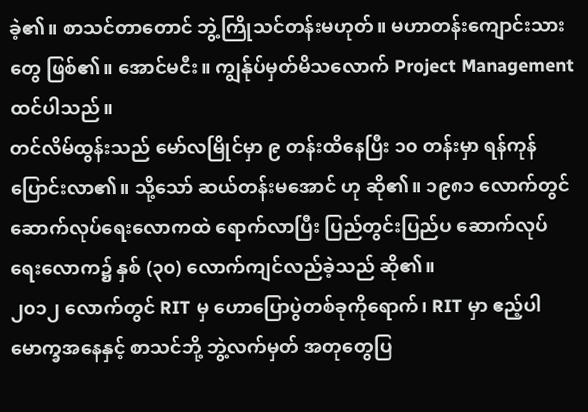ခဲ့၏။ စာသင်တာတောင် ဘွဲ့ကြိုသင်တန်းမဟုတ်။ မဟာတန်းကျောင်းသားတွေ ဖြစ်၏။ အောင်မငီး။ ကျွန်ုပ်မှတ်မိသလောက် Project Management ထင်ပါသည်။
တင်လိမ်ထွန်းသည် မော်လမြိုင်မှာ ၉ တန်းထိနေပြီး ၁၀ တန်းမှာ ရန်ကုန်ပြောင်းလာ၏။ သို့သော် ဆယ်တန်းမအောင် ဟု ဆို၏။ ၁၉၈၁ လောက်တွင် ဆောက်လုပ်ရေးလောကထဲ ရောက်လာပြီး ပြည်တွင်းပြည်ပ ဆောက်လုပ်ရေးလောက၌ နှစ် (၃၀) လောက်ကျင်လည်ခဲ့သည် ဆို၏။
၂၀၁၂ လောက်တွင် RIT မှ ဟောပြောပွဲတစ်ခုကိုရောက်၊ RIT မှာ ဧည့်ပါမောက္ခအနေနှင့် စာသင်ဘို့ ဘွဲ့လက်မှတ် အတုတွေပြ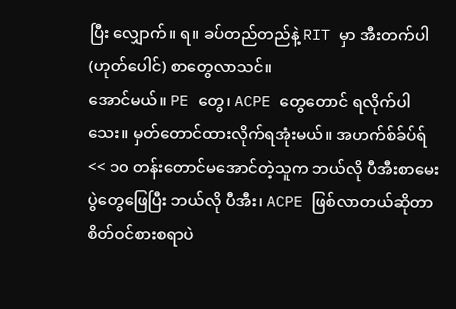ပြီး လျှောက်။ ရ။ ခပ်တည်တည်နဲ့ RIT မှာ အီးတက်ပါ (ဟုတ်ပေါင်) စာတွေလာသင်။
အောင်မယ်။ PE တွေ၊ ACPE တွေတောင် ရလိုက်ပါသေး။ မှတ်တောင်ထားလိုက်ရအုံးမယ်။ အဟက်စ်ခ်ပ်ရ်
<< ၁၀ တန်းတောင်မအောင်တဲ့သူက ဘယ်လို ပီအီးစာမေးပွဲတွေဖြေပြီး ဘယ်လို ပီအီး၊ ACPE ဖြစ်လာတယ်ဆိုတာ စိတ်ဝင်စားစရာပဲ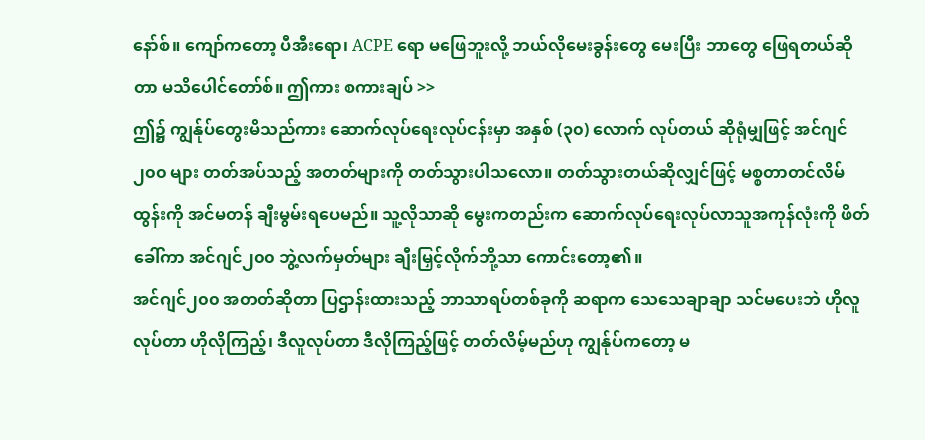နော်စ်။ ကျော်ကတော့ ပီအီးရော၊ ACPE ရော မဖြေဘူးလို့ ဘယ်လိုမေးခွန်းတွေ မေးပြီး ဘာတွေ ဖြေရတယ်ဆိုတာ မသိပေါင်တော်စ်။ ဤကား စကားချပ် >>
ဤ၌ ကျွန်ုပ်တွေးမိသည်ကား ဆောက်လုပ်ရေးလုပ်ငန်းမှာ အနှစ် (၃၀) လောက် လုပ်တယ် ဆိုရုံမျှဖြင့် အင်ဂျင် ၂၀၀ များ တတ်အပ်သည့် အတတ်များကို တတ်သွားပါသလော။ တတ်သွားတယ်ဆိုလျှင်ဖြင့် မစ္စတာတင်လိမ်ထွန်းကို အင်မတန် ချီးမွမ်းရပေမည်။ သူ့လိုသာဆို မွေးကတည်းက ဆောက်လုပ်ရေးလုပ်လာသူအကုန်လုံးကို ဖိတ်ခေါ်ကာ အင်ဂျင်၂၀၀ ဘွဲ့လက်မှတ်များ ချီးမြှင့်လိုက်ဘို့သာ ကောင်းတော့၏။
အင်ဂျင်၂၀၀ အတတ်ဆိုတာ ပြဌာန်းထားသည့် ဘာသာရပ်တစ်ခုကို ဆရာက သေသေချာချာ သင်မပေးဘဲ ဟိုလူလုပ်တာ ဟိုလိုကြည့်၊ ဒီလူလုပ်တာ ဒီလိုကြည့်ဖြင့် တတ်လိမ့်မည်ဟု ကျွန်ုပ်ကတော့ မ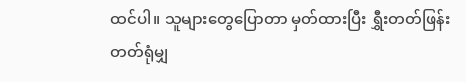ထင်ပါ။ သူများတွေပြောတာ မှတ်ထားပြီး ရွှီးတတ်ဖြန်းတတ်ရုံမျှ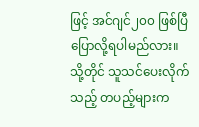ဖြင့် အင်ဂျင်၂၀၀ ဖြစ်ပြီ ပြောလို့ရပါမည်လား။
သို့တိုင် သူသင်ပေးလိုက်သည့် တပည့်များက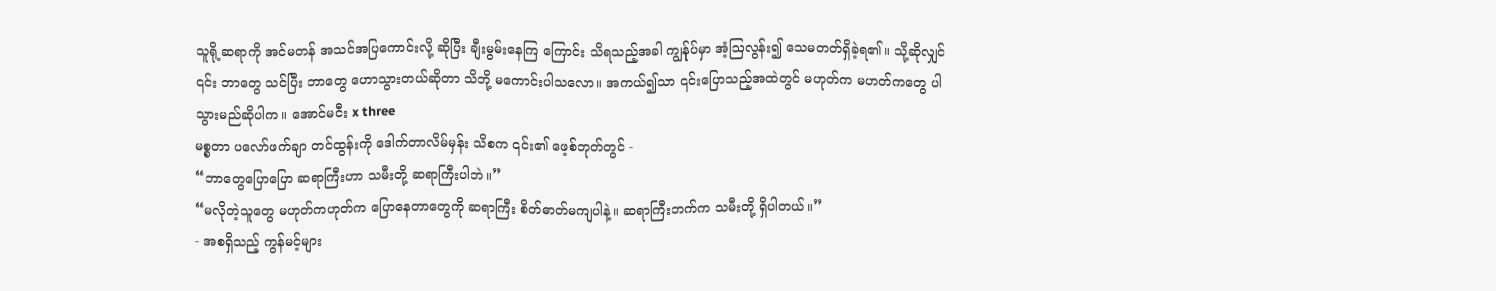သူရို့ဆရာကို အင်မတန် အသင်အပြကောင်းလို့ ဆိုပြီး ချီးမွမ်းနေကြ ကြောင်း သိရသည့်အခါ ကျွန်ုပ်မှာ အံ့ဩလွန်း၍ သေမတတ်ရှိခဲ့ရ၏။ သို့ဆိုလျှင် ၎င်း ဘာတွေ သင်ပြီး ဘာတွေ ဟောသွားတယ်ဆိုတာ သိဘို့ မကောင်းပါသလော။ အကယ်၍သာ ၎င်းပြောသည့်အထဲတွင် မဟုတ်က မဟတ်ကတွေ ပါသွားမည်ဆိုပါက။ အောင်မငီး x three
မစ္စတာ ပလော်ဖက်ချာ တင်ထွန်းကို ဒေါက်တာလိမ်မှန်း သိစက ၎င်း၏ ဖေ့စ်ဘုတ်တွင် -
“ဘာတွေပြောပြော ဆရာကြီးဟာ သမီးတို့ ဆရာကြီးပါဘဲ။”
“မလိုတဲ့သူတွေ မဟုတ်ကဟုတ်က ပြောနေတာတွေကို ဆရာကြီး စိတ်ဓာတ်မကျပါနဲ့။ ဆရာကြီးဘက်က သမီးတို့ ရှိပါတယ်။”
- အစရှိသည့် ကွန်မင့်များ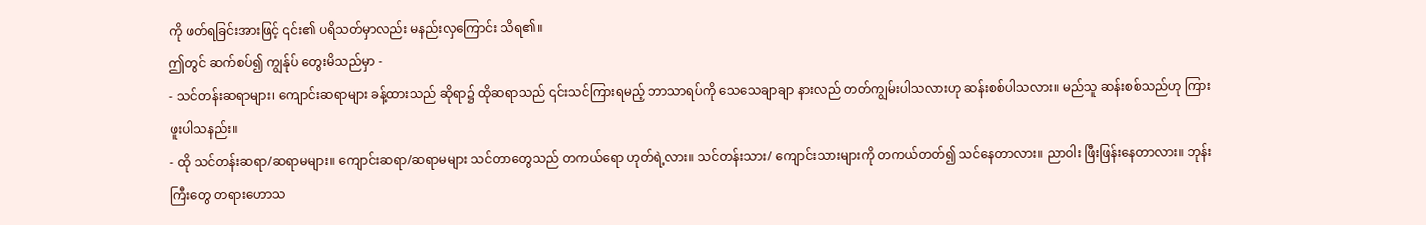ကို ဖတ်ရခြင်းအားဖြင့် ၎င်း၏ ပရိသတ်မှာလည်း မနည်းလှကြောင်း သိရ၏။
ဤတွင် ဆက်စပ်၍ ကျွန်ုပ် တွေးမိသည်မှာ -
- သင်တန်းဆရာများ၊ ကျောင်းဆရာများ ခန့်ထားသည် ဆိုရာ၌ ထိုဆရာသည် ၎င်းသင်ကြားရမည့် ဘာသာရပ်ကို သေသေချာချာ နားလည် တတ်ကျွမ်းပါသလားဟု ဆန်းစစ်ပါသလား။ မည်သူ ဆန်းစစ်သည်ဟု ကြားဖူးပါသနည်း။
- ထို သင်တန်းဆရာ/ဆရာမများ။ ကျောင်းဆရာ/ဆရာမများ သင်တာတွေသည် တကယ်ရော ဟုတ်ရဲ့လား။ သင်တန်းသား/ ကျောင်းသားများကို တကယ်တတ်၍ သင်နေတာလား။ ညာဝါး ဖြီးဖြန်းနေတာလား။ ဘုန်းကြီးတွေ တရားဟောသ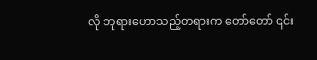လို ဘုရားဟောသည့်တရားက တော်တော် ၎င်း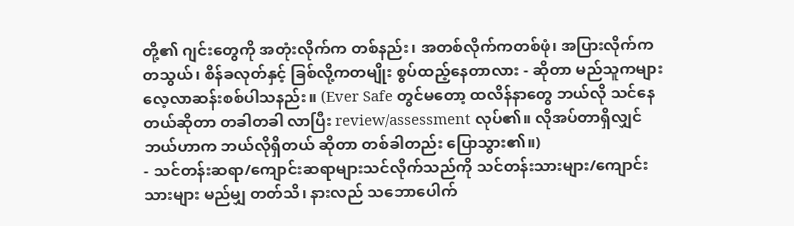တို့၏ ဂျင်းတွေကို အတုံးလိုက်က တစ်နည်း၊ အတစ်လိုက်ကတစ်ဖုံ၊ အပြားလိုက်ကတသွယ်၊ စိန်ခလုတ်နှင့် ခြစ်လို့ကတမျိုး စွပ်ထည့်နေတာလား - ဆိုတာ မည်သူကများ လေ့လာဆန်းစစ်ပါသနည်း။ (Ever Safe တွင်မတော့ ထလိန်နာတွေ ဘယ်လို သင်နေ တယ်ဆိုတာ တခါတခါ လာပြီး review/assessment လုပ်၏။ လိုအပ်တာရှိလျှင် ဘယ်ဟာက ဘယ်လိုရှိတယ် ဆိုတာ တစ်ခါတည်း ပြောသွား၏။)
- သင်တန်းဆရာ/ကျောင်းဆရာများသင်လိုက်သည်ကို သင်တန်းသားများ/ကျောင်းသားများ မည်မျှ တတ်သိ၊ နားလည် သဘောပေါက်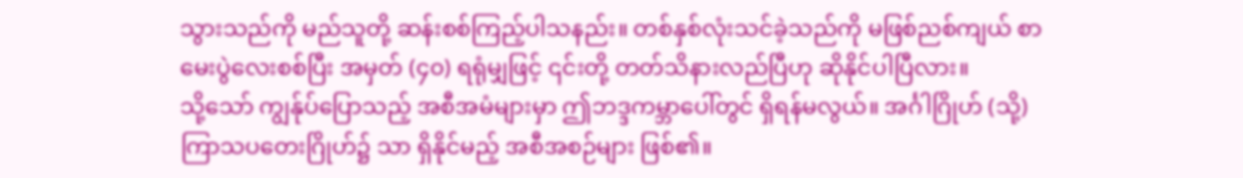သွားသည်ကို မည်သူတို့ ဆန်းစစ်ကြည့်ပါသနည်း။ တစ်နှစ်လုံးသင်ခဲ့သည်ကို မဖြစ်ညစ်ကျယ် စာမေးပွဲလေးစစ်ပြီး အမှတ် (၄၀) ရရုံမျှဖြင့် ၎င်းတို့ တတ်သိနားလည်ပြီဟု ဆိုနိုင်ပါပြီလား။
သို့သော် ကျွန်ုပ်ပြောသည့် အစီအမံများမှာ ဤဘဒ္ဒကမ္ဘာပေါ်တွင် ရှိရန်မလွယ်။ အင်္ဂါဂြိုဟ် (သို့) ကြာသပတေးဂြိုဟ်၌ သာ ရှိနိုင်မည့် အစီအစဉ်များ ဖြစ်၏။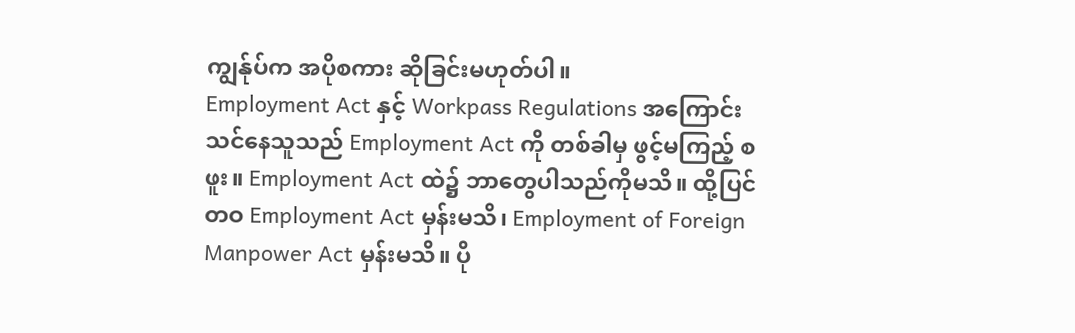ကျွန်ုပ်က အပိုစကား ဆိုခြင်းမဟုတ်ပါ။
Employment Act နှင့် Workpass Regulations အကြောင်းသင်နေသူသည် Employment Act ကို တစ်ခါမှ ဖွင့်မကြည့် စဖူး။ Employment Act ထဲ၌ ဘာတွေပါသည်ကိုမသိ။ ထို့ပြင်တဝ Employment Act မှန်းမသိ၊ Employment of Foreign Manpower Act မှန်းမသိ။ ပို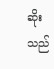ဆိုးသည်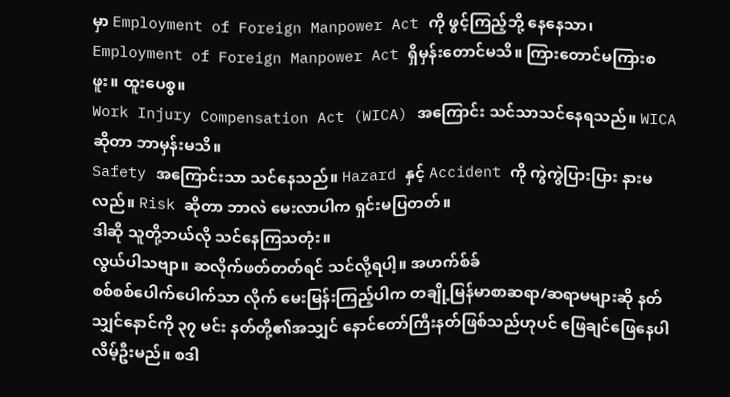မှာ Employment of Foreign Manpower Act ကို ဖွင့်ကြည့်ဘို့ နေနေသာ၊ Employment of Foreign Manpower Act ရှိမှန်းတောင်မသိ။ ကြားတောင်မကြားစဖူး။ ထူးပေစွ။
Work Injury Compensation Act (WICA) အကြောင်း သင်သာသင်နေရသည်။ WICA ဆိုတာ ဘာမှန်းမသိ။
Safety အကြောင်းသာ သင်နေသည်။ Hazard နှင့် Accident ကို ကွဲကွဲပြားပြား နားမလည်။ Risk ဆိုတာ ဘာလဲ မေးလာပါက ရှင်းမပြတတ်။
ဒါဆို သူတို့ဘယ်လို သင်နေကြသတုံး။
လွယ်ပါသဗျာ။ ဆလိုက်ဖတ်တတ်ရင် သင်လို့ရပါ့။ အဟက်စ်ခ်
စစ်စစ်ပေါက်ပေါက်သာ လိုက် မေးမြန်းကြည့်ပါက တချို့မြန်မာစာဆရာ/ဆရာမများဆို နတ်သျှင်နောင်ကို ၃၇ မင်း နတ်တို့၏အသျှင် နောင်တော်ကြီးနတ်ဖြစ်သည်ဟုပင် ဖြေချင်ဖြေနေပါလိမ့်ဦးမည်။ စဒါ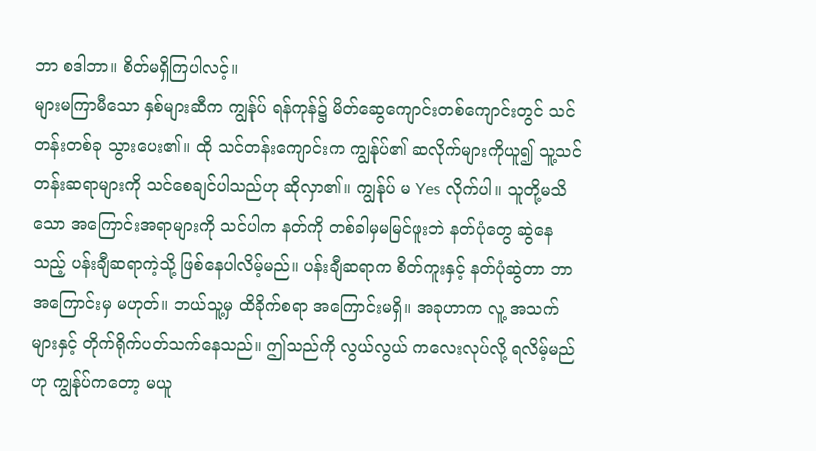ဘာ စဒါဘာ။ စိတ်မရှိကြပါလင့်။
များမကြာမီသော နှစ်များဆီက ကျွန်ုပ် ရန်ကုန်၌ မိတ်ဆွေကျောင်းတစ်ကျောင်းတွင် သင်တန်းတစ်ခု သွားပေး၏။ ထို သင်တန်းကျောင်းက ကျွန်ုပ်၏ ဆလိုက်များကိုယူ၍ သူ့သင်တန်းဆရာများကို သင်စေချင်ပါသည်ဟု ဆိုလှာ၏။ ကျွန်ုပ် မ Yes လိုက်ပါ။ သူတို့မသိသော အကြောင်းအရာများကို သင်ပါက နတ်ကို တစ်ခါမှမမြင်ဖူးဘဲ နတ်ပုံတွေ ဆွဲနေသည့် ပန်းချီဆရာကဲ့သို့ ဖြစ်နေပါလိမ့်မည်။ ပန်းချီဆရာက စိတ်ကူးနှင့် နတ်ပုံဆွဲတာ ဘာအကြောင်းမှ မဟုတ်။ ဘယ်သူ့မှ ထိခိုက်စရာ အကြောင်းမရှိ။ အခုဟာက လူ့ အသက်များနှင့် တိုက်ရိုက်ပတ်သက်နေသည်။ ဤသည်ကို လွယ်လွယ် ကလေးလုပ်လို့ ရလိမ့်မည်ဟု ကျွန်ုပ်ကတော့ မယူ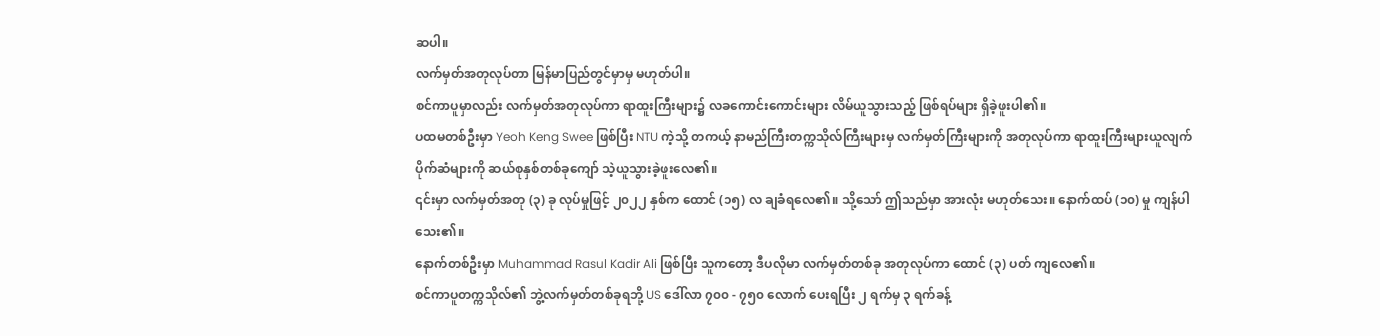ဆပါ။
လက်မှတ်အတုလုပ်တာ မြန်မာပြည်တွင်မှာမှ မဟုတ်ပါ။
စင်ကာပူမှာလည်း လက်မှတ်အတုလုပ်ကာ ရာထူးကြီးများ၌ လခကောင်းကောင်းများ လိမ်ယူသွားသည့် ဖြစ်ရပ်များ ရှိခဲ့ဖူးပါ၏။
ပထမတစ်ဦးမှာ Yeoh Keng Swee ဖြစ်ပြီး NTU ကဲ့သို့ တကယ့် နာမည်ကြီးတက္ကသိုလ်ကြီးများမှ လက်မှတ်ကြီးများကို အတုလုပ်ကာ ရာထူးကြီးများယူလျက် ပိုက်ဆံများကို ဆယ်စုနှစ်တစ်ခုကျော် သဲ့ယူသွားခဲ့ဖူးလေ၏။
၎င်းမှာ လက်မှတ်အတု (၃) ခု လုပ်မှုဖြင့် ၂၀၂၂ နှစ်က ထောင် (၁၅) လ ချခံရလေ၏။ သို့သော် ဤသည်မှာ အားလုံး မဟုတ်သေး။ နောက်ထပ် (၁၀) မှု ကျန်ပါသေး၏။
နောက်တစ်ဦးမှာ Muhammad Rasul Kadir Ali ဖြစ်ပြီး သူကတော့ ဒီပလိုမာ လက်မှတ်တစ်ခု အတုလုပ်ကာ ထောင် (၃) ပတ် ကျလေ၏။
စင်ကာပူတက္ကသိုလ်၏ ဘွဲ့လက်မှတ်တစ်ခုရဘို့ US ဒေါ်လာ ၇၀၀ - ၇၅၀ လောက် ပေးရပြီး ၂ ရက်မှ ၃ ရက်ခန့်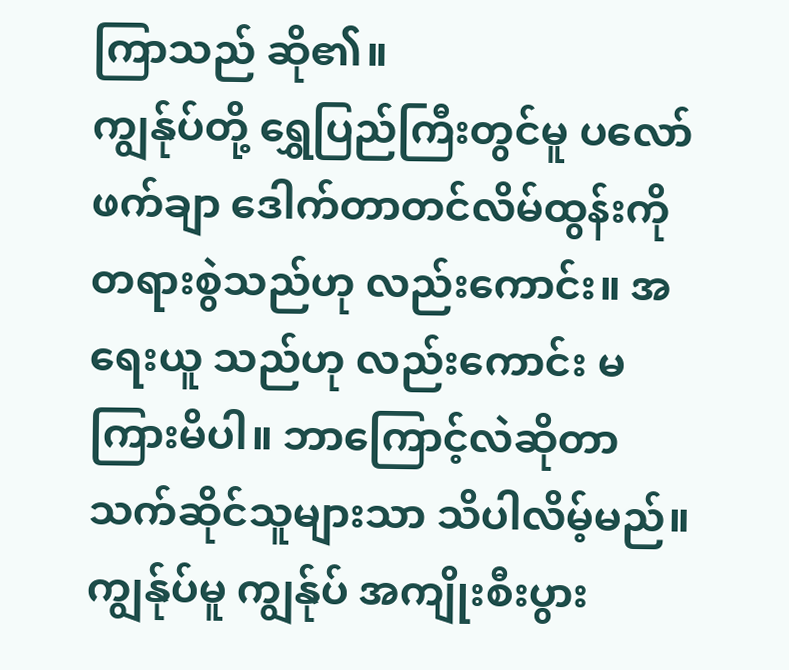ကြာသည် ဆို၏။
ကျွန်ုပ်တို့ ရွှေပြည်ကြီးတွင်မူ ပလော်ဖက်ချာ ဒေါက်တာတင်လိမ်ထွန်းကို တရားစွဲသည်ဟု လည်းကောင်း။ အရေးယူ သည်ဟု လည်းကောင်း မကြားမိပါ။ ဘာကြောင့်လဲဆိုတာ သက်ဆိုင်သူများသာ သိပါလိမ့်မည်။ ကျွန်ုပ်မူ ကျွန်ုပ် အကျိုးစီးပွား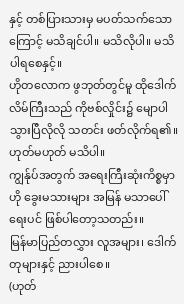နှင့် တစ်ပြားသားမှ မပတ်သက်သောကြောင့် မသိချင်ပါ။ မသိလိုပါ။ မသိပါရစေနှင့်။
ဟိုတလောက ဖွဘုတ်တွင်မူ ထိုဒေါက်လိမ်ကြီးသည် ကိုဗစ်လှိုင်း၌ မျောပါသွားပြီလိုလို သတင်း ဖတ်လိုက်ရ၏။ ဟုတ်မဟုတ် မသိပါ။
ကျွန်ုပ်အတွက် အရေးကြီးဆုံးကိစ္စမှာ ဟို ခွေးမသားများ အမြန် မသာပေါ်ရေးပင် ဖြစ်ပါတော့သတည်း။
မြန်မာပြည်တလွှား လူအများ၊ ဒေါက်တုများနှင့် ညားပါစေ။
(ဟုတ်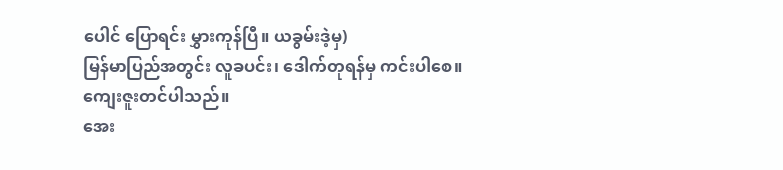ပေါင် ပြောရင်း မွှားကုန်ပြီ။ ယခွမ်းဒဲ့မှ)
မြန်မာပြည်အတွင်း လူခပင်း၊ ဒေါက်တုရန်မှ ကင်းပါစေ။
ကျေးဇူးတင်ပါသည်။
အေး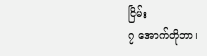ငြိမ်း
၇ အောက်တိုဘာ၊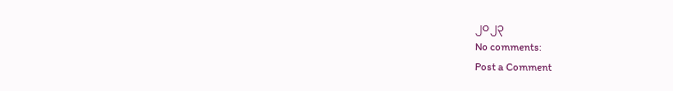၂၀၂၃
No comments:
Post a Comment